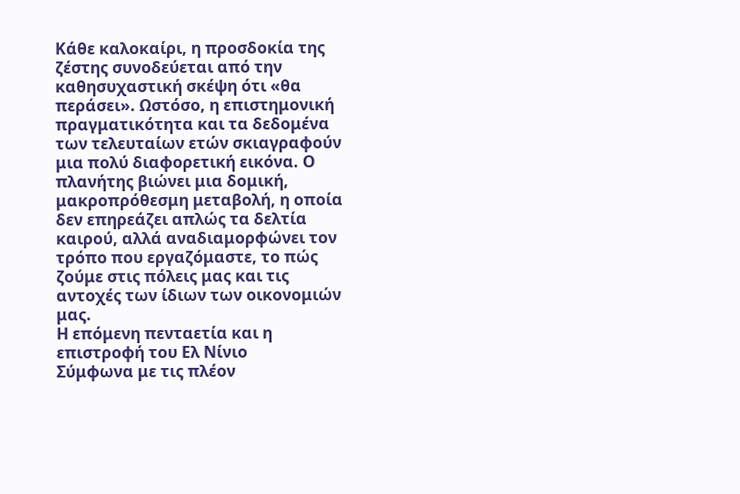Κάθε καλοκαίρι, η προσδοκία της ζέστης συνοδεύεται από την καθησυχαστική σκέψη ότι «θα περάσει». Ωστόσο, η επιστημονική πραγματικότητα και τα δεδομένα των τελευταίων ετών σκιαγραφούν μια πολύ διαφορετική εικόνα. Ο πλανήτης βιώνει μια δομική, μακροπρόθεσμη μεταβολή, η οποία δεν επηρεάζει απλώς τα δελτία καιρού, αλλά αναδιαμορφώνει τον τρόπο που εργαζόμαστε, το πώς ζούμε στις πόλεις μας και τις αντοχές των ίδιων των οικονομιών μας.
Η επόμενη πενταετία και η επιστροφή του Ελ Νίνιο
Σύμφωνα με τις πλέον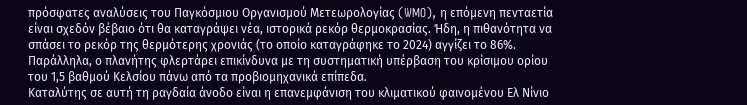πρόσφατες αναλύσεις του Παγκόσμιου Οργανισμού Μετεωρολογίας (WMO), η επόμενη πενταετία είναι σχεδόν βέβαιο ότι θα καταγράψει νέα, ιστορικά ρεκόρ θερμοκρασίας. Ήδη, η πιθανότητα να σπάσει το ρεκόρ της θερμότερης χρονιάς (το οποίο καταγράφηκε το 2024) αγγίζει το 86%. Παράλληλα, ο πλανήτης φλερτάρει επικίνδυνα με τη συστηματική υπέρβαση του κρίσιμου ορίου του 1,5 βαθμού Κελσίου πάνω από τα προβιομηχανικά επίπεδα.
Καταλύτης σε αυτή τη ραγδαία άνοδο είναι η επανεμφάνιση του κλιματικού φαινομένου Ελ Νίνιο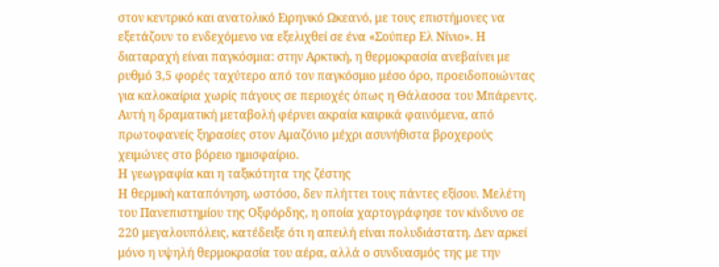στον κεντρικό και ανατολικό Ειρηνικό Ωκεανό, με τους επιστήμονες να εξετάζουν το ενδεχόμενο να εξελιχθεί σε ένα «Σούπερ Ελ Νίνιο». Η διαταραχή είναι παγκόσμια: στην Αρκτική, η θερμοκρασία ανεβαίνει με ρυθμό 3,5 φορές ταχύτερο από τον παγκόσμιο μέσο όρο, προειδοποιώντας για καλοκαίρια χωρίς πάγους σε περιοχές όπως η Θάλασσα του Μπάρεντς. Αυτή η δραματική μεταβολή φέρνει ακραία καιρικά φαινόμενα, από πρωτοφανείς ξηρασίες στον Αμαζόνιο μέχρι ασυνήθιστα βροχερούς χειμώνες στο βόρειο ημισφαίριο.
Η γεωγραφία και η ταξικότητα της ζέστης
Η θερμική καταπόνηση, ωστόσο, δεν πλήττει τους πάντες εξίσου. Μελέτη του Πανεπιστημίου της Οξφόρδης, η οποία χαρτογράφησε τον κίνδυνο σε 220 μεγαλουπόλεις, κατέδειξε ότι η απειλή είναι πολυδιάστατη. Δεν αρκεί μόνο η υψηλή θερμοκρασία του αέρα, αλλά ο συνδυασμός της με την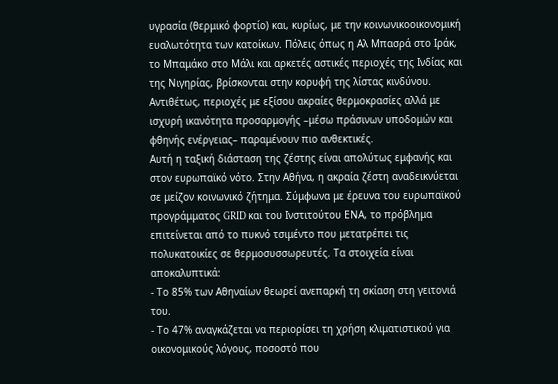υγρασία (θερμικό φορτίο) και, κυρίως, με την κοινωνικοοικονομική ευαλωτότητα των κατοίκων. Πόλεις όπως η Αλ Μπασρά στο Ιράκ, το Μπαμάκο στο Μάλι και αρκετές αστικές περιοχές της Ινδίας και της Νιγηρίας, βρίσκονται στην κορυφή της λίστας κινδύνου. Αντιθέτως, περιοχές με εξίσου ακραίες θερμοκρασίες αλλά με ισχυρή ικανότητα προσαρμογής –μέσω πράσινων υποδομών και φθηνής ενέργειας– παραμένουν πιο ανθεκτικές.
Αυτή η ταξική διάσταση της ζέστης είναι απολύτως εμφανής και στον ευρωπαϊκό νότο. Στην Αθήνα, η ακραία ζέστη αναδεικνύεται σε μείζον κοινωνικό ζήτημα. Σύμφωνα με έρευνα του ευρωπαϊκού προγράμματος GRID και του Ινστιτούτου ΕΝΑ, το πρόβλημα επιτείνεται από το πυκνό τσιμέντο που μετατρέπει τις πολυκατοικίες σε θερμοσυσσωρευτές. Τα στοιχεία είναι αποκαλυπτικά:
- Το 85% των Αθηναίων θεωρεί ανεπαρκή τη σκίαση στη γειτονιά του.
- Το 47% αναγκάζεται να περιορίσει τη χρήση κλιματιστικού για οικονομικούς λόγους, ποσοστό που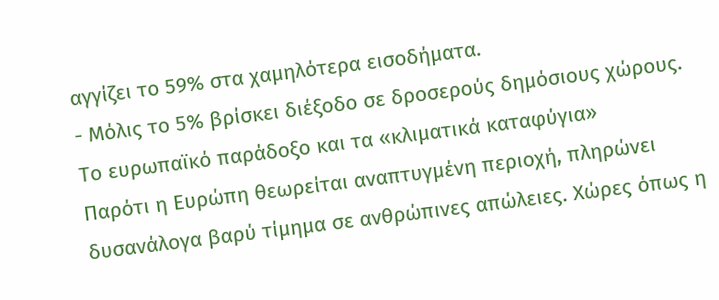αγγίζει το 59% στα χαμηλότερα εισοδήματα.
- Μόλις το 5% βρίσκει διέξοδο σε δροσερούς δημόσιους χώρους.
Το ευρωπαϊκό παράδοξο και τα «κλιματικά καταφύγια»
Παρότι η Ευρώπη θεωρείται αναπτυγμένη περιοχή, πληρώνει δυσανάλογα βαρύ τίμημα σε ανθρώπινες απώλειες. Χώρες όπως η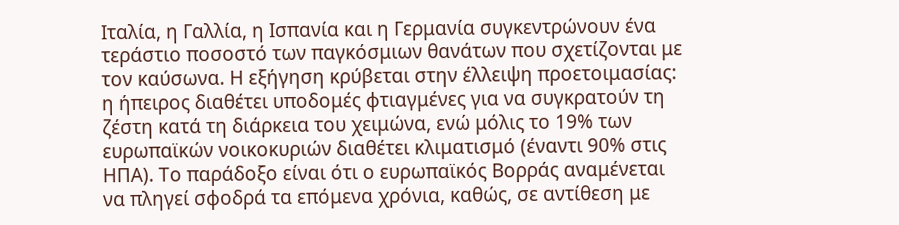Ιταλία, η Γαλλία, η Ισπανία και η Γερμανία συγκεντρώνουν ένα τεράστιο ποσοστό των παγκόσμιων θανάτων που σχετίζονται με τον καύσωνα. Η εξήγηση κρύβεται στην έλλειψη προετοιμασίας: η ήπειρος διαθέτει υποδομές φτιαγμένες για να συγκρατούν τη ζέστη κατά τη διάρκεια του χειμώνα, ενώ μόλις το 19% των ευρωπαϊκών νοικοκυριών διαθέτει κλιματισμό (έναντι 90% στις ΗΠΑ). Το παράδοξο είναι ότι ο ευρωπαϊκός Βορράς αναμένεται να πληγεί σφοδρά τα επόμενα χρόνια, καθώς, σε αντίθεση με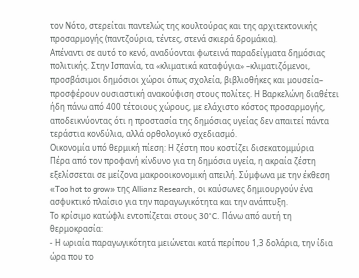τον Νότο, στερείται παντελώς της κουλτούρας και της αρχιτεκτονικής προσαρμογής (παντζούρια, τέντες, στενά σκιερά δρομάκια).
Απέναντι σε αυτό το κενό, αναδύονται φωτεινά παραδείγματα δημόσιας πολιτικής. Στην Ισπανία, τα «κλιματικά καταφύγια» –κλιματιζόμενοι, προσβάσιμοι δημόσιοι χώροι όπως σχολεία, βιβλιοθήκες και μουσεία– προσφέρουν ουσιαστική ανακούφιση στους πολίτες. Η Βαρκελώνη διαθέτει ήδη πάνω από 400 τέτοιους χώρους, με ελάχιστο κόστος προσαρμογής, αποδεικνύοντας ότι η προστασία της δημόσιας υγείας δεν απαιτεί πάντα τεράστια κονδύλια, αλλά ορθολογικό σχεδιασμό.
Οικονομία υπό θερμική πίεση: Η ζέστη που κοστίζει δισεκατομμύρια
Πέρα από τον προφανή κίνδυνο για τη δημόσια υγεία, η ακραία ζέστη εξελίσσεται σε μείζονα μακροοικονομική απειλή. Σύμφωνα με την έκθεση «Too hot to grow» της Allianz Research, οι καύσωνες δημιουργούν ένα ασφυκτικό πλαίσιο για την παραγωγικότητα και την ανάπτυξη.
Το κρίσιμο κατώφλι εντοπίζεται στους 30°C. Πάνω από αυτή τη θερμοκρασία:
- Η ωριαία παραγωγικότητα μειώνεται κατά περίπου 1,3 δολάρια, την ίδια ώρα που το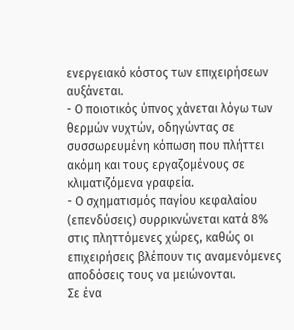ενεργειακό κόστος των επιχειρήσεων αυξάνεται.
- Ο ποιοτικός ύπνος χάνεται λόγω των θερμών νυχτών, οδηγώντας σε συσσωρευμένη κόπωση που πλήττει ακόμη και τους εργαζομένους σε κλιματιζόμενα γραφεία.
- Ο σχηματισμός παγίου κεφαλαίου (επενδύσεις) συρρικνώνεται κατά 8% στις πληττόμενες χώρες, καθώς οι επιχειρήσεις βλέπουν τις αναμενόμενες αποδόσεις τους να μειώνονται.
Σε ένα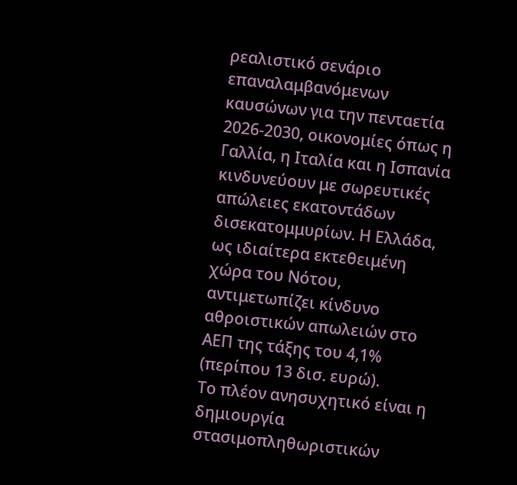ρεαλιστικό σενάριο επαναλαμβανόμενων καυσώνων για την πενταετία 2026-2030, οικονομίες όπως η Γαλλία, η Ιταλία και η Ισπανία κινδυνεύουν με σωρευτικές απώλειες εκατοντάδων δισεκατομμυρίων. Η Ελλάδα, ως ιδιαίτερα εκτεθειμένη χώρα του Νότου, αντιμετωπίζει κίνδυνο αθροιστικών απωλειών στο ΑΕΠ της τάξης του 4,1% (περίπου 13 δισ. ευρώ).
Το πλέον ανησυχητικό είναι η δημιουργία στασιμοπληθωριστικών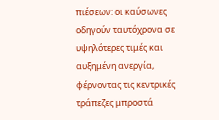πιέσεων: οι καύσωνες οδηγούν ταυτόχρονα σε υψηλότερες τιμές και αυξημένη ανεργία, φέρνοντας τις κεντρικές τράπεζες μπροστά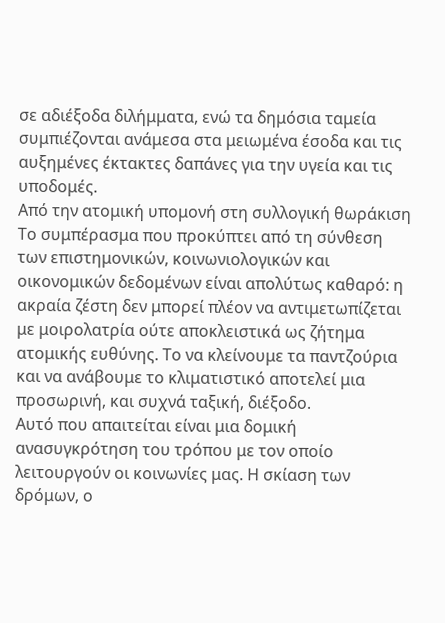σε αδιέξοδα διλήμματα, ενώ τα δημόσια ταμεία συμπιέζονται ανάμεσα στα μειωμένα έσοδα και τις αυξημένες έκτακτες δαπάνες για την υγεία και τις υποδομές.
Από την ατομική υπομονή στη συλλογική θωράκιση
Το συμπέρασμα που προκύπτει από τη σύνθεση των επιστημονικών, κοινωνιολογικών και οικονομικών δεδομένων είναι απολύτως καθαρό: η ακραία ζέστη δεν μπορεί πλέον να αντιμετωπίζεται με μοιρολατρία ούτε αποκλειστικά ως ζήτημα ατομικής ευθύνης. Το να κλείνουμε τα παντζούρια και να ανάβουμε το κλιματιστικό αποτελεί μια προσωρινή, και συχνά ταξική, διέξοδο.
Αυτό που απαιτείται είναι μια δομική ανασυγκρότηση του τρόπου με τον οποίο λειτουργούν οι κοινωνίες μας. Η σκίαση των δρόμων, ο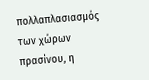πολλαπλασιασμός των χώρων πρασίνου, η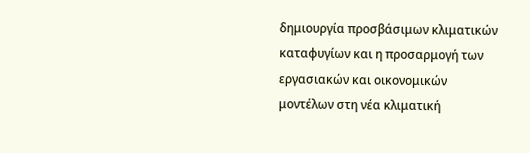δημιουργία προσβάσιμων κλιματικών καταφυγίων και η προσαρμογή των εργασιακών και οικονομικών μοντέλων στη νέα κλιματική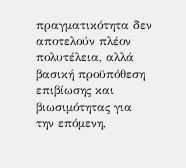πραγματικότητα δεν αποτελούν πλέον πολυτέλεια, αλλά βασική προϋπόθεση επιβίωσης και βιωσιμότητας για την επόμενη,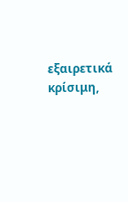εξαιρετικά κρίσιμη,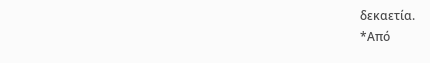δεκαετία.
*Από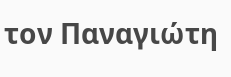τον Παναγιώτη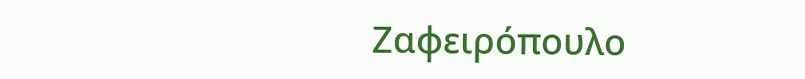Ζαφειρόπουλο